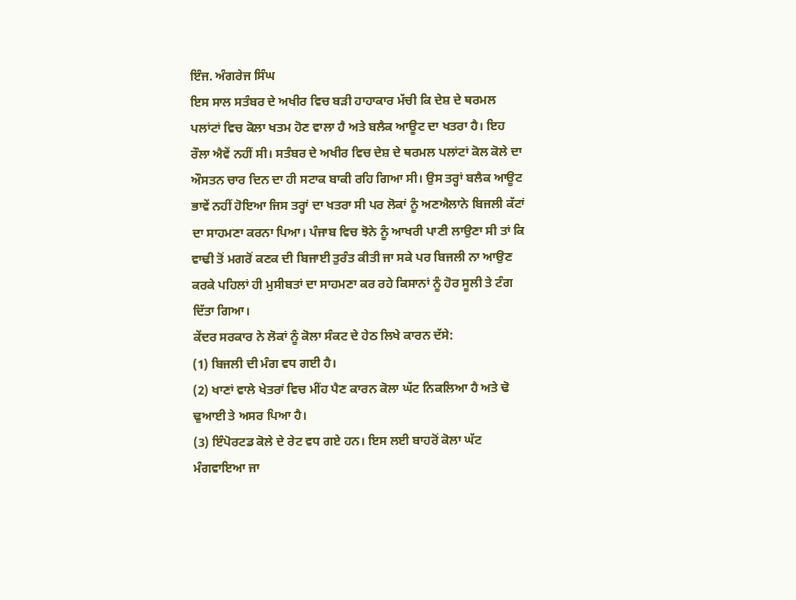ਇੰਜ. ਅੰਗਰੇਜ ਸਿੰਘ
ਇਸ ਸਾਲ ਸਤੰਬਰ ਦੇ ਅਖੀਰ ਵਿਚ ਬੜੀ ਹਾਹਾਕਾਰ ਮੱਚੀ ਕਿ ਦੇਸ਼ ਦੇ ਥਰਮਲ ਪਲਾਂਟਾਂ ਵਿਚ ਕੋਲਾ ਖਤਮ ਹੋਣ ਵਾਲਾ ਹੈ ਅਤੇ ਬਲੈਕ ਆਊਟ ਦਾ ਖਤਰਾ ਹੈ। ਇਹ ਰੌਲਾ ਐਵੇਂ ਨਹੀਂ ਸੀ। ਸਤੰਬਰ ਦੇ ਅਖੀਰ ਵਿਚ ਦੇਸ਼ ਦੇ ਥਰਮਲ ਪਲਾਂਟਾਂ ਕੋਲ ਕੋਲੇ ਦਾ ਔਸਤਨ ਚਾਰ ਦਿਨ ਦਾ ਹੀ ਸਟਾਕ ਬਾਕੀ ਰਹਿ ਗਿਆ ਸੀ। ਉਸ ਤਰ੍ਹਾਂ ਬਲੈਕ ਆਊਟ ਭਾਵੇਂ ਨਹੀਂ ਹੋਇਆ ਜਿਸ ਤਰ੍ਹਾਂ ਦਾ ਖਤਰਾ ਸੀ ਪਰ ਲੋਕਾਂ ਨੂੰ ਅਣਐਲਾਨੇ ਬਿਜਲੀ ਕੱਟਾਂ ਦਾ ਸਾਹਮਣਾ ਕਰਨਾ ਪਿਆ। ਪੰਜਾਬ ਵਿਚ ਝੋਨੇ ਨੂੰ ਆਖਰੀ ਪਾਣੀ ਲਾਉਣਾ ਸੀ ਤਾਂ ਕਿ ਵਾਢੀ ਤੋਂ ਮਗਰੋਂ ਕਣਕ ਦੀ ਬਿਜਾਈ ਤੁਰੰਤ ਕੀਤੀ ਜਾ ਸਕੇ ਪਰ ਬਿਜਲੀ ਨਾ ਆਉਣ ਕਰਕੇ ਪਹਿਲਾਂ ਹੀ ਮੁਸੀਬਤਾਂ ਦਾ ਸਾਹਮਣਾ ਕਰ ਰਹੇ ਕਿਸਾਨਾਂ ਨੂੰ ਹੋਰ ਸੂਲੀ ਤੇ ਟੰਗ ਦਿੱਤਾ ਗਿਆ।
ਕੇਂਦਰ ਸਰਕਾਰ ਨੇ ਲੋਕਾਂ ਨੂੰ ਕੋਲਾ ਸੰਕਟ ਦੇ ਹੇਠ ਲਿਖੇ ਕਾਰਨ ਦੱਸੇ:
(1) ਬਿਜਲੀ ਦੀ ਮੰਗ ਵਧ ਗਈ ਹੈ।
(2) ਖਾਣਾਂ ਵਾਲੇ ਖੇਤਰਾਂ ਵਿਚ ਮੀਂਹ ਪੈਣ ਕਾਰਨ ਕੋਲਾ ਘੱਟ ਨਿਕਲਿਆ ਹੈ ਅਤੇ ਢੋ ਢੁਆਈ ਤੇ ਅਸਰ ਪਿਆ ਹੈ।
(3) ਇੰਪੋਰਟਡ ਕੋਲੇ ਦੇ ਰੇਟ ਵਧ ਗਏ ਹਨ। ਇਸ ਲਈ ਬਾਹਰੋਂ ਕੋਲਾ ਘੱਟ ਮੰਗਵਾਇਆ ਜਾ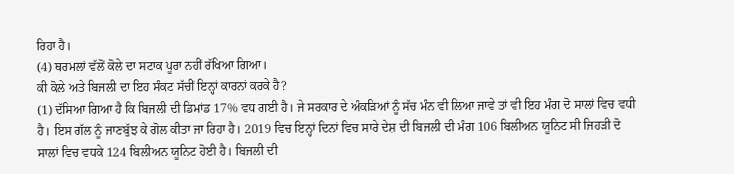ਰਿਹਾ ਹੈ।
(4) ਥਰਮਲਾਂ ਵੱਲੋਂ ਕੋਲੇ ਦਾ ਸਟਾਕ ਪੂਰਾ ਨਹੀਂ ਰੱਖਿਆ ਗਿਆ।
ਕੀ ਕੋਲੇ ਅਤੇ ਬਿਜਲੀ ਦਾ ਇਹ ਸੰਕਟ ਸੱਚੀਂ ਇਨ੍ਹਾਂ ਕਾਰਨਾਂ ਕਰਕੇ ਹੈ?
(1) ਦੱਸਿਆ ਗਿਆ ਹੈ ਕਿ ਬਿਜਲੀ ਦੀ ਡਿਮਾਂਡ 17% ਵਧ ਗਈ ਹੈ। ਜੇ ਸਰਕਾਰ ਦੇ ਅੰਕੜਿਆਂ ਨੂੰ ਸੱਚ ਮੰਨ ਵੀ ਲਿਆ ਜਾਵੇ ਤਾਂ ਵੀ ਇਹ ਮੰਗ ਦੋ ਸਾਲਾਂ ਵਿਚ ਵਧੀ ਹੈ। ਇਸ ਗੱਲ ਨੂੰ ਜਾਣਬੁੱਝ ਕੇ ਗੋਲ ਕੀਤਾ ਜਾ ਰਿਹਾ ਹੈ। 2019 ਵਿਚ ਇਨ੍ਹਾਂ ਦਿਨਾਂ ਵਿਚ ਸਾਰੇ ਦੇਸ਼ ਦੀ ਬਿਜਲੀ ਦੀ ਮੰਗ 106 ਬਿਲੀਅਨ ਯੂਨਿਟ ਸੀ ਜਿਹੜੀ ਦੋ ਸਾਲਾਂ ਵਿਚ ਵਧਕੇ 124 ਬਿਲੀਅਨ ਯੂਨਿਟ ਹੋਈ ਹੈ। ਬਿਜਲੀ ਦੀ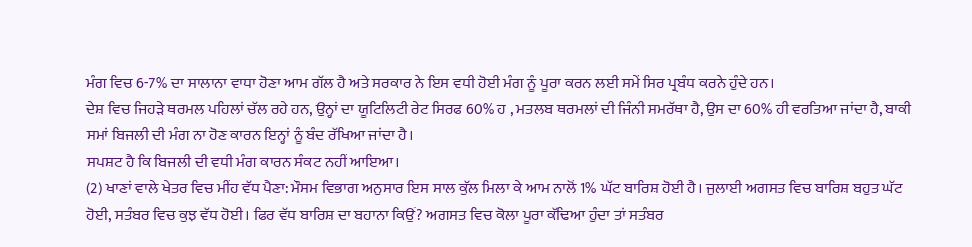ਮੰਗ ਵਿਚ 6-7% ਦਾ ਸਾਲਾਨਾ ਵਾਧਾ ਹੋਣਾ ਆਮ ਗੱਲ ਹੈ ਅਤੇ ਸਰਕਾਰ ਨੇ ਇਸ ਵਧੀ ਹੋਈ ਮੰਗ ਨੂੰ ਪੂਰਾ ਕਰਨ ਲਈ ਸਮੇਂ ਸਿਰ ਪ੍ਰਬੰਧ ਕਰਨੇ ਹੁੰਦੇ ਹਨ।
ਦੇਸ਼ ਵਿਚ ਜਿਹੜੇ ਥਰਮਲ ਪਹਿਲਾਂ ਚੱਲ ਰਹੇ ਹਨ, ਉਨ੍ਹਾਂ ਦਾ ਯੂਟਿਲਿਟੀ ਰੇਟ ਸਿਰਫ 60% ਹ , ਮਤਲਬ ਥਰਮਲਾਂ ਦੀ ਜਿੰਨੀ ਸਮਰੱਥਾ ਹੈ, ਉਸ ਦਾ 60% ਹੀ ਵਰਤਿਆ ਜਾਂਦਾ ਹੈ, ਬਾਕੀ ਸਮਾਂ ਬਿਜਲੀ ਦੀ ਮੰਗ ਨਾ ਹੋਣ ਕਾਰਨ ਇਨ੍ਹਾਂ ਨੂੰ ਬੰਦ ਰੱਖਿਆ ਜਾਂਦਾ ਹੈ।
ਸਪਸ਼ਟ ਹੈ ਕਿ ਬਿਜਲੀ ਦੀ ਵਧੀ ਮੰਗ ਕਾਰਨ ਸੰਕਟ ਨਹੀਂ ਆਇਆ।
(2) ਖਾਣਾਂ ਵਾਲੇ ਖੇਤਰ ਵਿਚ ਮੀਂਹ ਵੱਧ ਪੈਣਾ: ਮੌਸਮ ਵਿਭਾਗ ਅਨੁਸਾਰ ਇਸ ਸਾਲ ਕੁੱਲ ਮਿਲਾ ਕੇ ਆਮ ਨਾਲੋਂ 1% ਘੱਟ ਬਾਰਿਸ਼ ਹੋਈ ਹੈ। ਜੁਲਾਈ ਅਗਸਤ ਵਿਚ ਬਾਰਿਸ਼ ਬਹੁਤ ਘੱਟ ਹੋਈ, ਸਤੰਬਰ ਵਿਚ ਕੁਝ ਵੱਧ ਹੋਈ। ਫਿਰ ਵੱਧ ਬਾਰਿਸ਼ ਦਾ ਬਹਾਨਾ ਕਿਉਂ? ਅਗਸਤ ਵਿਚ ਕੋਲਾ ਪੂਰਾ ਕੱਢਿਆ ਹੁੰਦਾ ਤਾਂ ਸਤੰਬਰ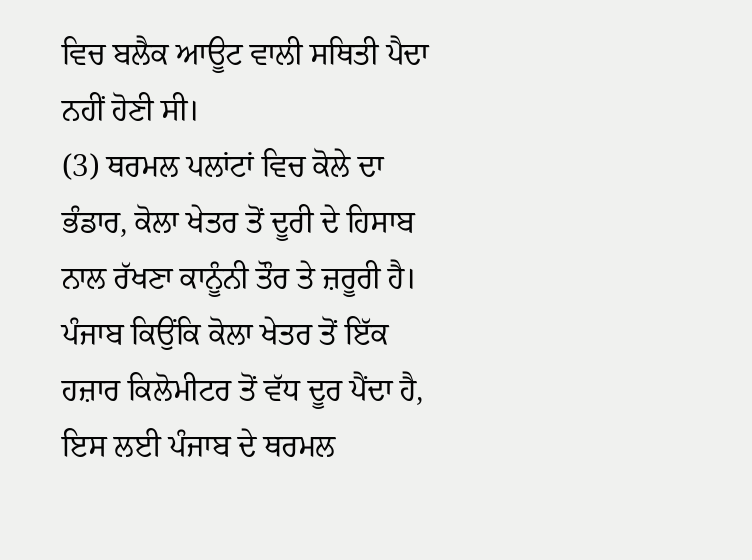ਵਿਚ ਬਲੈਕ ਆਊਟ ਵਾਲੀ ਸਥਿਤੀ ਪੈਦਾ ਨਹੀਂ ਹੋਣੀ ਸੀ।
(3) ਥਰਮਲ ਪਲਾਂਟਾਂ ਵਿਚ ਕੋਲੇ ਦਾ ਭੰਡਾਰ, ਕੋਲਾ ਖੇਤਰ ਤੋਂ ਦੂਰੀ ਦੇ ਹਿਸਾਬ ਨਾਲ ਰੱਖਣਾ ਕਾਨੂੰਨੀ ਤੌਰ ਤੇ ਜ਼ਰੂਰੀ ਹੈ। ਪੰਜਾਬ ਕਿਉਂਕਿ ਕੋਲਾ ਖੇਤਰ ਤੋਂ ਇੱਕ ਹਜ਼ਾਰ ਕਿਲੋਮੀਟਰ ਤੋਂ ਵੱਧ ਦੂਰ ਪੈਂਦਾ ਹੈ, ਇਸ ਲਈ ਪੰਜਾਬ ਦੇ ਥਰਮਲ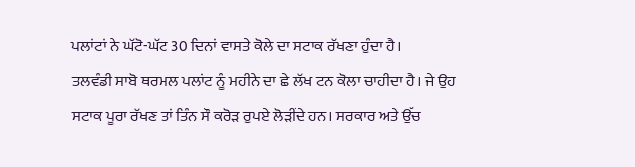ਪਲਾਂਟਾਂ ਨੇ ਘੱਟੋ-ਘੱਟ 30 ਦਿਨਾਂ ਵਾਸਤੇ ਕੋਲੇ ਦਾ ਸਟਾਕ ਰੱਖਣਾ ਹੁੰਦਾ ਹੈ।
ਤਲਵੰਡੀ ਸਾਬੋ ਥਰਮਲ ਪਲਾਂਟ ਨੂੰ ਮਹੀਨੇ ਦਾ ਛੇ ਲੱਖ ਟਨ ਕੋਲਾ ਚਾਹੀਦਾ ਹੈ। ਜੇ ਉਹ ਸਟਾਕ ਪੂਰਾ ਰੱਖਣ ਤਾਂ ਤਿੰਨ ਸੌ ਕਰੋੜ ਰੁਪਏ ਲੋੜੀਂਦੇ ਹਨ। ਸਰਕਾਰ ਅਤੇ ਉੱਚ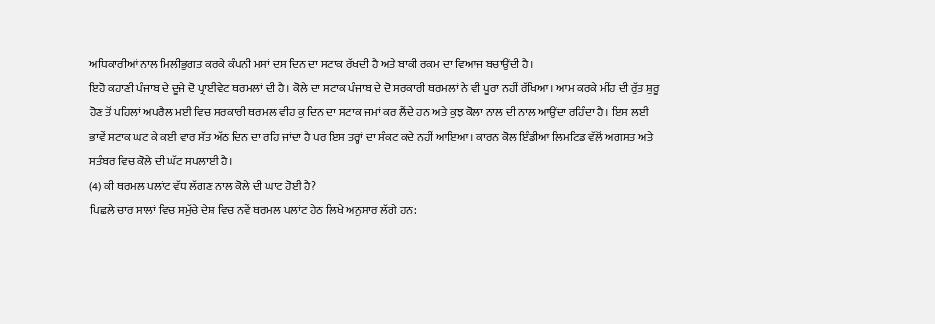ਅਧਿਕਾਰੀਆਂ ਨਾਲ ਮਿਲੀਭੁਗਤ ਕਰਕੇ ਕੰਪਨੀ ਮਸਾਂ ਦਸ ਦਿਨ ਦਾ ਸਟਾਕ ਰੱਖਦੀ ਹੈ ਅਤੇ ਬਾਕੀ ਰਕਮ ਦਾ ਵਿਆਜ ਬਚਾਉਂਦੀ ਹੈ।
ਇਹੋ ਕਹਾਣੀ ਪੰਜਾਬ ਦੇ ਦੂਜੇ ਦੋ ਪ੍ਰਾਈਵੇਟ ਥਰਮਲਾਂ ਦੀ ਹੈ। ਕੋਲੇ ਦਾ ਸਟਾਕ ਪੰਜਾਬ ਦੇ ਦੋ ਸਰਕਾਰੀ ਥਰਮਲਾਂ ਨੇ ਵੀ ਪੂਰਾ ਨਹੀਂ ਰੱਖਿਆ। ਆਮ ਕਰਕੇ ਮੀਂਹ ਦੀ ਰੁੱਤ ਸ਼ੁਰੂ ਹੋਣ ਤੋਂ ਪਹਿਲਾਂ ਅਪਰੈਲ ਮਈ ਵਿਚ ਸਰਕਾਰੀ ਥਰਮਲ ਵੀਹ ਕੁ ਦਿਨ ਦਾ ਸਟਾਕ ਜਮਾਂ ਕਰ ਲੈਂਦੇ ਹਨ ਅਤੇ ਕੁਝ ਕੋਲਾ ਨਾਲ ਦੀ ਨਾਲ ਆਉਂਦਾ ਰਹਿੰਦਾ ਹੈ। ਇਸ ਲਈ ਭਾਵੇਂ ਸਟਾਕ ਘਟ ਕੇ ਕਈ ਵਾਰ ਸੱਤ ਅੱਠ ਦਿਨ ਦਾ ਰਹਿ ਜਾਂਦਾ ਹੈ ਪਰ ਇਸ ਤਰ੍ਹਾਂ ਦਾ ਸੰਕਟ ਕਦੇ ਨਹੀਂ ਆਇਆ। ਕਾਰਨ ਕੋਲ ਇੰਡੀਆ ਲਿਮਟਿਡ ਵੱਲੋਂ ਅਗਸਤ ਅਤੇ ਸਤੰਬਰ ਵਿਚ ਕੋਲੇ ਦੀ ਘੱਟ ਸਪਲਾਈ ਹੈ।
(4) ਕੀ ਥਰਮਲ ਪਲਾਂਟ ਵੱਧ ਲੱਗਣ ਨਾਲ ਕੋਲੇ ਦੀ ਘਾਟ ਹੋਈ ਹੈ?
ਪਿਛਲੇ ਚਾਰ ਸਾਲਾਂ ਵਿਚ ਸਮੁੱਚੇ ਦੇਸ਼ ਵਿਚ ਨਵੇਂ ਥਰਮਲ ਪਲਾਂਟ ਹੇਠ ਲਿਖੇ ਅਨੁਸਾਰ ਲੱਗੇ ਹਨ: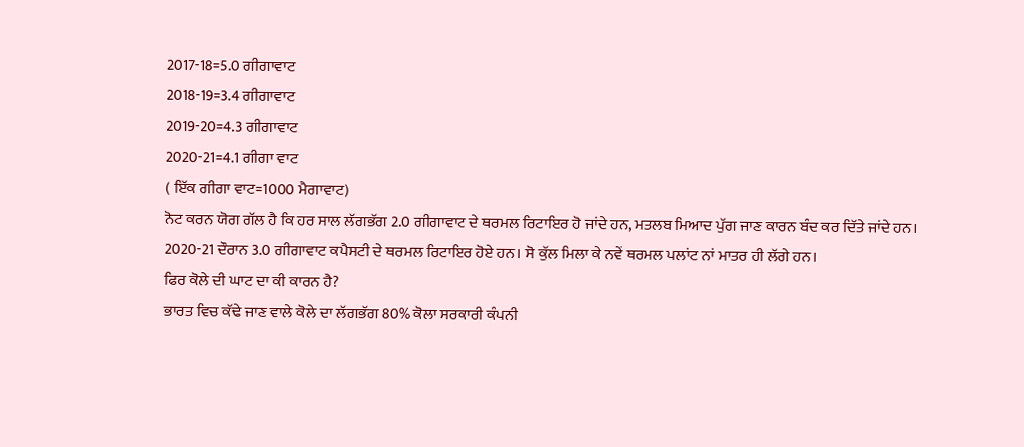2017-18=5.0 ਗੀਗਾਵਾਟ
2018-19=3.4 ਗੀਗਾਵਾਟ
2019-20=4.3 ਗੀਗਾਵਾਟ
2020-21=4.1 ਗੀਗਾ ਵਾਟ
( ਇੱਕ ਗੀਗਾ ਵਾਟ=1000 ਮੈਗਾਵਾਟ)
ਨੋਟ ਕਰਨ ਯੋਗ ਗੱਲ ਹੈ ਕਿ ਹਰ ਸਾਲ ਲੱਗਭੱਗ 2.0 ਗੀਗਾਵਾਟ ਦੇ ਥਰਮਲ ਰਿਟਾਇਰ ਹੋ ਜਾਂਦੇ ਹਨ, ਮਤਲਬ ਮਿਆਦ ਪੁੱਗ ਜਾਣ ਕਾਰਨ ਬੰਦ ਕਰ ਦਿੱਤੇ ਜਾਂਦੇ ਹਨ। 2020-21 ਦੌਰਾਨ 3.0 ਗੀਗਾਵਾਟ ਕਪੈਸਟੀ ਦੇ ਥਰਮਲ ਰਿਟਾਇਰ ਹੋਏ ਹਨ। ਸੋ ਕੁੱਲ ਮਿਲਾ ਕੇ ਨਵੇਂ ਥਰਮਲ ਪਲਾਂਟ ਨਾਂ ਮਾਤਰ ਹੀ ਲੱਗੇ ਹਨ।
ਫਿਰ ਕੋਲੇ ਦੀ ਘਾਟ ਦਾ ਕੀ ਕਾਰਨ ਹੈ?
ਭਾਰਤ ਵਿਚ ਕੱਢੇ ਜਾਣ ਵਾਲੇ ਕੋਲੇ ਦਾ ਲੱਗਭੱਗ 80% ਕੋਲਾ ਸਰਕਾਰੀ ਕੰਪਨੀ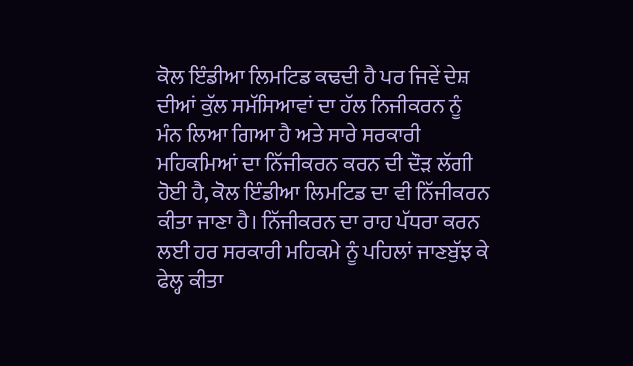ਕੋਲ ਇੰਡੀਆ ਲਿਮਟਿਡ ਕਢਦੀ ਹੈ ਪਰ ਜਿਵੇਂ ਦੇਸ਼ ਦੀਆਂ ਕੁੱਲ ਸਮੱਸਿਆਵਾਂ ਦਾ ਹੱਲ ਨਿਜੀਕਰਨ ਨੂੰ ਮੰਨ ਲਿਆ ਗਿਆ ਹੈ ਅਤੇ ਸਾਰੇ ਸਰਕਾਰੀ ਮਹਿਕਮਿਆਂ ਦਾ ਨਿੱਜੀਕਰਨ ਕਰਨ ਦੀ ਦੌੜ ਲੱਗੀ ਹੋਈ ਹੈ, ਕੋਲ ਇੰਡੀਆ ਲਿਮਟਿਡ ਦਾ ਵੀ ਨਿੱਜੀਕਰਨ ਕੀਤਾ ਜਾਣਾ ਹੈ। ਨਿੱਜੀਕਰਨ ਦਾ ਰਾਹ ਪੱਧਰਾ ਕਰਨ ਲਈ ਹਰ ਸਰਕਾਰੀ ਮਹਿਕਮੇ ਨੂੰ ਪਹਿਲਾਂ ਜਾਣਬੁੱਝ ਕੇ ਫੇਲ੍ਹ ਕੀਤਾ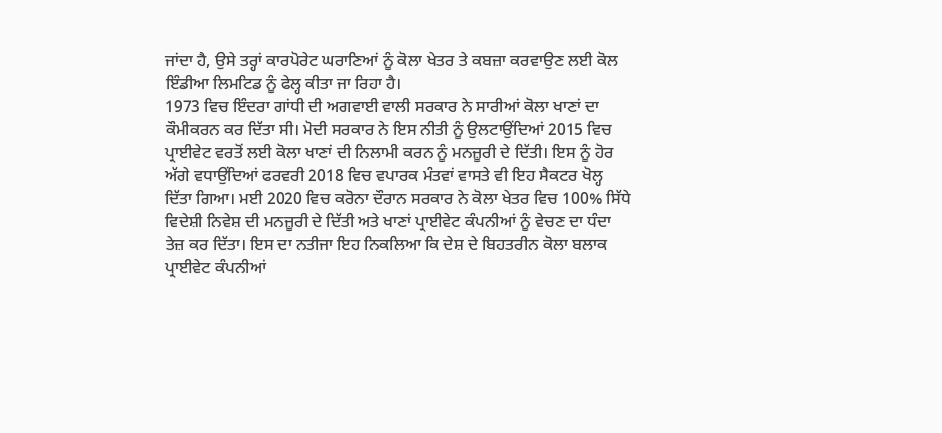ਜਾਂਦਾ ਹੈ, ਉਸੇ ਤਰ੍ਹਾਂ ਕਾਰਪੋਰੇਟ ਘਰਾਣਿਆਂ ਨੂੰ ਕੋਲਾ ਖੇਤਰ ਤੇ ਕਬਜ਼ਾ ਕਰਵਾਉਣ ਲਈ ਕੋਲ ਇੰਡੀਆ ਲਿਮਟਿਡ ਨੂੰ ਫੇਲ੍ਹ ਕੀਤਾ ਜਾ ਰਿਹਾ ਹੈ।
1973 ਵਿਚ ਇੰਦਰਾ ਗਾਂਧੀ ਦੀ ਅਗਵਾਈ ਵਾਲੀ ਸਰਕਾਰ ਨੇ ਸਾਰੀਆਂ ਕੋਲਾ ਖਾਣਾਂ ਦਾ ਕੌਮੀਕਰਨ ਕਰ ਦਿੱਤਾ ਸੀ। ਮੋਦੀ ਸਰਕਾਰ ਨੇ ਇਸ ਨੀਤੀ ਨੂੰ ਉਲਟਾਉਂਦਿਆਂ 2015 ਵਿਚ ਪ੍ਰਾਈਵੇਟ ਵਰਤੋਂ ਲਈ ਕੋਲਾ ਖਾਣਾਂ ਦੀ ਨਿਲਾਮੀ ਕਰਨ ਨੂੰ ਮਨਜ਼ੂਰੀ ਦੇ ਦਿੱਤੀ। ਇਸ ਨੂੰ ਹੋਰ ਅੱਗੇ ਵਧਾਉਂਦਿਆਂ ਫਰਵਰੀ 2018 ਵਿਚ ਵਪਾਰਕ ਮੰਤਵਾਂ ਵਾਸਤੇ ਵੀ ਇਹ ਸੈਕਟਰ ਖੋਲ੍ਹ ਦਿੱਤਾ ਗਿਆ। ਮਈ 2020 ਵਿਚ ਕਰੋਨਾ ਦੌਰਾਨ ਸਰਕਾਰ ਨੇ ਕੋਲਾ ਖੇਤਰ ਵਿਚ 100% ਸਿੱਧੇ ਵਿਦੇਸ਼ੀ ਨਿਵੇਸ਼ ਦੀ ਮਨਜ਼ੂਰੀ ਦੇ ਦਿੱਤੀ ਅਤੇ ਖਾਣਾਂ ਪ੍ਰਾਈਵੇਟ ਕੰਪਨੀਆਂ ਨੂੰ ਵੇਚਣ ਦਾ ਧੰਦਾ ਤੇਜ਼ ਕਰ ਦਿੱਤਾ। ਇਸ ਦਾ ਨਤੀਜਾ ਇਹ ਨਿਕਲਿਆ ਕਿ ਦੇਸ਼ ਦੇ ਬਿਹਤਰੀਨ ਕੋਲਾ ਬਲਾਕ ਪ੍ਰਾਈਵੇਟ ਕੰਪਨੀਆਂ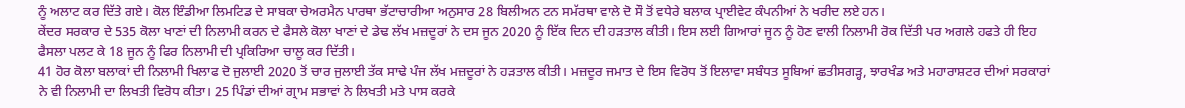ਨੂੰ ਅਲਾਟ ਕਰ ਦਿੱਤੇ ਗਏ। ਕੋਲ ਇੰਡੀਆ ਲਿਮਟਿਡ ਦੇ ਸਾਬਕਾ ਚੇਅਰਮੈਨ ਪਾਰਥਾ ਭੱਟਾਚਾਰੀਆ ਅਨੁਸਾਰ 28 ਬਿਲੀਅਨ ਟਨ ਸਮੱਰਥਾ ਵਾਲੇ ਦੋ ਸੌ ਤੋਂ ਵਧੇਰੇ ਬਲਾਕ ਪ੍ਰਾਈਵੇਟ ਕੰਪਨੀਆਂ ਨੇ ਖਰੀਦ ਲਏ ਹਨ।
ਕੇਂਦਰ ਸਰਕਾਰ ਦੇ 535 ਕੋਲਾ ਖਾਣਾਂ ਦੀ ਨਿਲਾਮੀ ਕਰਨ ਦੇ ਫੈਸਲੇ ਕੋਲਾ ਖਾਣਾਂ ਦੇ ਡੇਢ ਲੱਖ ਮਜ਼ਦੂਰਾਂ ਨੇ ਦਸ ਜੂਨ 2020 ਨੂੰ ਇੱਕ ਦਿਨ ਦੀ ਹੜਤਾਲ ਕੀਤੀ। ਇਸ ਲਈ ਗਿਆਰਾਂ ਜੂਨ ਨੂੰ ਹੋਣ ਵਾਲੀ ਨਿਲਾਮੀ ਰੋਕ ਦਿੱਤੀ ਪਰ ਅਗਲੇ ਹਫਤੇ ਹੀ ਇਹ ਫੈਸਲਾ ਪਲਟ ਕੇ 18 ਜੂਨ ਨੂੰ ਫਿਰ ਨਿਲਾਮੀ ਦੀ ਪ੍ਰਕਿਰਿਆ ਚਾਲੂ ਕਰ ਦਿੱਤੀ।
41 ਹੋਰ ਕੋਲਾ ਬਲਾਕਾਂ ਦੀ ਨਿਲਾਮੀ ਖਿਲਾਫ ਦੋ ਜੁਲਾਈ 2020 ਤੋਂ ਚਾਰ ਜੁਲਾਈ ਤੱਕ ਸਾਢੇ ਪੰਜ ਲੱਖ ਮਜ਼ਦੂਰਾਂ ਨੇ ਹੜਤਾਲ ਕੀਤੀ। ਮਜ਼ਦੂਰ ਜਮਾਤ ਦੇ ਇਸ ਵਿਰੋਧ ਤੋਂ ਇਲਾਵਾ ਸਬੰਧਤ ਸੂਬਿਆਂ ਛਤੀਸਗੜ੍ਹ, ਝਾਰਖੰਡ ਅਤੇ ਮਹਾਰਾਸ਼ਟਰ ਦੀਆਂ ਸਰਕਾਰਾਂ ਨੇ ਵੀ ਨਿਲਾਮੀ ਦਾ ਲਿਖਤੀ ਵਿਰੋਧ ਕੀਤਾ। 25 ਪਿੰਡਾਂ ਦੀਆਂ ਗ੍ਰਾਮ ਸਭਾਵਾਂ ਨੇ ਲਿਖਤੀ ਮਤੇ ਪਾਸ ਕਰਕੇ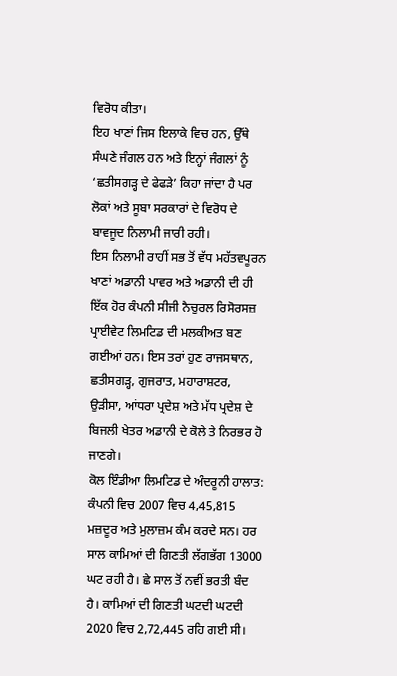ਵਿਰੋਧ ਕੀਤਾ।
ਇਹ ਖਾਣਾਂ ਜਿਸ ਇਲਾਕੇ ਵਿਚ ਹਨ, ਉੱਥੇ ਸੰਘਣੇ ਜੰਗਲ ਹਨ ਅਤੇ ਇਨ੍ਹਾਂ ਜੰਗਲਾਂ ਨੂੰ ‘ਛਤੀਸਗੜ੍ਹ ਦੇ ਫੇਫੜੇ’ ਕਿਹਾ ਜਾਂਦਾ ਹੈ ਪਰ ਲੋਕਾਂ ਅਤੇ ਸੂਬਾ ਸਰਕਾਰਾਂ ਦੇ ਵਿਰੋਧ ਦੇ ਬਾਵਜੂਦ ਨਿਲਾਮੀ ਜਾਰੀ ਰਹੀ।
ਇਸ ਨਿਲਾਮੀ ਰਾਹੀਂ ਸਭ ਤੋਂ ਵੱਧ ਮਹੱਤਵਪੂਰਨ ਖਾਣਾਂ ਅਡਾਨੀ ਪਾਵਰ ਅਤੇ ਅਡਾਨੀ ਦੀ ਹੀ ਇੱਕ ਹੋਰ ਕੰਪਨੀ ਸੀਜੀ ਨੈਚੁਰਲ ਰਿਸੋਰਸਜ਼ ਪ੍ਰਾਈਵੇਟ ਲਿਮਟਿਡ ਦੀ ਮਲਕੀਅਤ ਬਣ ਗਈਆਂ ਹਨ। ਇਸ ਤਰਾਂ ਹੁਣ ਰਾਜਸਥਾਨ, ਛਤੀਸਗੜ੍ਹ, ਗੁਜਰਾਤ, ਮਹਾਰਾਸ਼ਟਰ, ਉੜੀਸਾ, ਆਂਧਰਾ ਪ੍ਰਦੇਸ਼ ਅਤੇ ਮੱਧ ਪ੍ਰਦੇਸ਼ ਦੇ ਬਿਜਲੀ ਖੇਤਰ ਅਡਾਨੀ ਦੇ ਕੋਲੇ ਤੇ ਨਿਰਭਰ ਹੋ ਜਾਣਗੇ।
ਕੋਲ ਇੰਡੀਆ ਲਿਮਟਿਡ ਦੇ ਅੰਦਰੂਨੀ ਹਾਲਾਤ: ਕੰਪਨੀ ਵਿਚ 2007 ਵਿਚ 4,45,815 ਮਜ਼ਦੂਰ ਅਤੇ ਮੁਲਾਜ਼ਮ ਕੰਮ ਕਰਦੇ ਸਨ। ਹਰ ਸਾਲ ਕਾਮਿਆਂ ਦੀ ਗਿਣਤੀ ਲੱਗਭੱਗ 13000 ਘਟ ਰਹੀ ਹੈ। ਛੇ ਸਾਲ ਤੋਂ ਨਵੀਂ ਭਰਤੀ ਬੰਦ ਹੈ। ਕਾਮਿਆਂ ਦੀ ਗਿਣਤੀ ਘਟਦੀ ਘਟਦੀ 2020 ਵਿਚ 2,72,445 ਰਹਿ ਗਈ ਸੀ।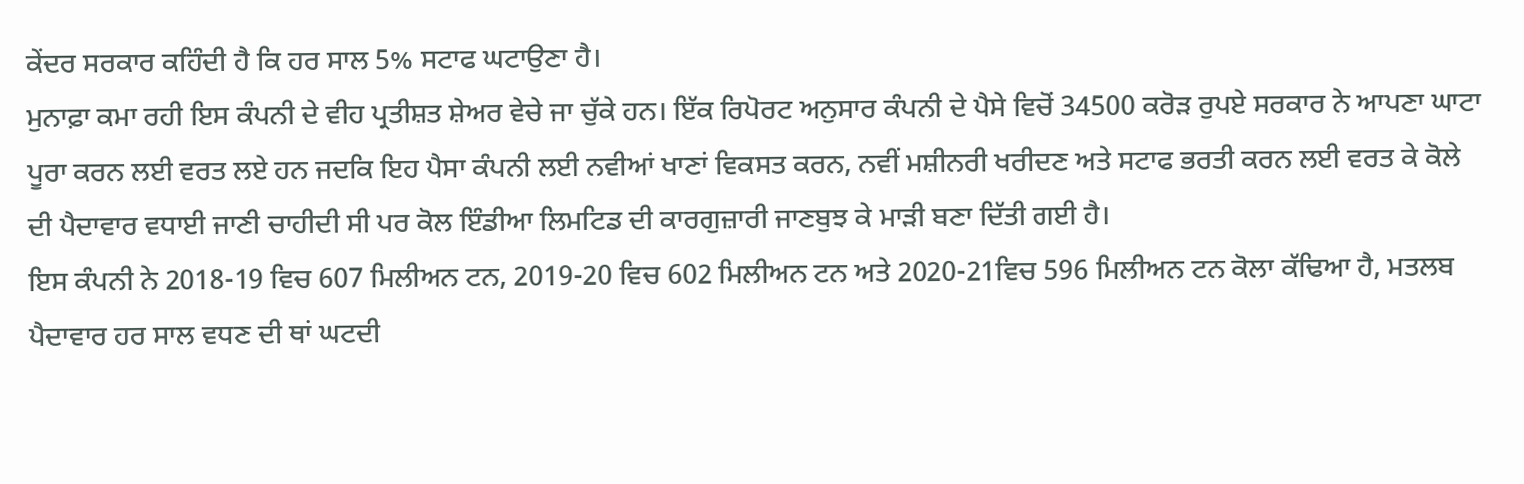ਕੇਂਦਰ ਸਰਕਾਰ ਕਹਿੰਦੀ ਹੈ ਕਿ ਹਰ ਸਾਲ 5% ਸਟਾਫ ਘਟਾਉਣਾ ਹੈ।
ਮੁਨਾਫ਼ਾ ਕਮਾ ਰਹੀ ਇਸ ਕੰਪਨੀ ਦੇ ਵੀਹ ਪ੍ਰਤੀਸ਼ਤ ਸ਼ੇਅਰ ਵੇਚੇ ਜਾ ਚੁੱਕੇ ਹਨ। ਇੱਕ ਰਿਪੋਰਟ ਅਨੁਸਾਰ ਕੰਪਨੀ ਦੇ ਪੈਸੇ ਵਿਚੋਂ 34500 ਕਰੋੜ ਰੁਪਏ ਸਰਕਾਰ ਨੇ ਆਪਣਾ ਘਾਟਾ ਪੂਰਾ ਕਰਨ ਲਈ ਵਰਤ ਲਏ ਹਨ ਜਦਕਿ ਇਹ ਪੈਸਾ ਕੰਪਨੀ ਲਈ ਨਵੀਆਂ ਖਾਣਾਂ ਵਿਕਸਤ ਕਰਨ, ਨਵੀਂ ਮਸ਼ੀਨਰੀ ਖਰੀਦਣ ਅਤੇ ਸਟਾਫ ਭਰਤੀ ਕਰਨ ਲਈ ਵਰਤ ਕੇ ਕੋਲੇ ਦੀ ਪੈਦਾਵਾਰ ਵਧਾਈ ਜਾਣੀ ਚਾਹੀਦੀ ਸੀ ਪਰ ਕੋਲ ਇੰਡੀਆ ਲਿਮਟਿਡ ਦੀ ਕਾਰਗੁਜ਼ਾਰੀ ਜਾਣਬੁਝ ਕੇ ਮਾੜੀ ਬਣਾ ਦਿੱਤੀ ਗਈ ਹੈ।
ਇਸ ਕੰਪਨੀ ਨੇ 2018-19 ਵਿਚ 607 ਮਿਲੀਅਨ ਟਨ, 2019-20 ਵਿਚ 602 ਮਿਲੀਅਨ ਟਨ ਅਤੇ 2020-21ਵਿਚ 596 ਮਿਲੀਅਨ ਟਨ ਕੋਲਾ ਕੱਢਿਆ ਹੈ, ਮਤਲਬ ਪੈਦਾਵਾਰ ਹਰ ਸਾਲ ਵਧਣ ਦੀ ਥਾਂ ਘਟਦੀ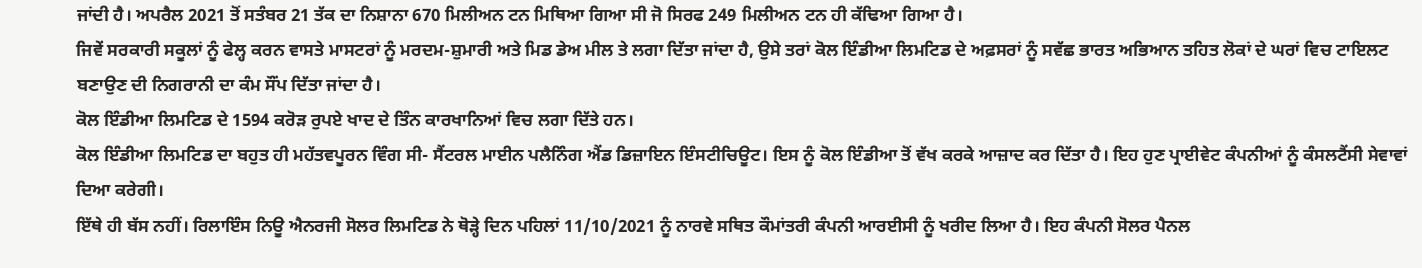ਜਾਂਦੀ ਹੈ। ਅਪਰੈਲ 2021 ਤੋਂ ਸਤੰਬਰ 21 ਤੱਕ ਦਾ ਨਿਸ਼ਾਨਾ 670 ਮਿਲੀਅਨ ਟਨ ਮਿਥਿਆ ਗਿਆ ਸੀ ਜੋ ਸਿਰਫ 249 ਮਿਲੀਅਨ ਟਨ ਹੀ ਕੱਢਿਆ ਗਿਆ ਹੈ।
ਜਿਵੇਂ ਸਰਕਾਰੀ ਸਕੂਲਾਂ ਨੂੰ ਫੇਲ੍ਹ ਕਰਨ ਵਾਸਤੇ ਮਾਸਟਰਾਂ ਨੂੰ ਮਰਦਮ-ਸ਼ੁਮਾਰੀ ਅਤੇ ਮਿਡ ਡੇਅ ਮੀਲ ਤੇ ਲਗਾ ਦਿੱਤਾ ਜਾਂਦਾ ਹੈ, ਉਸੇ ਤਰਾਂ ਕੋਲ ਇੰਡੀਆ ਲਿਮਟਿਡ ਦੇ ਅਫ਼ਸਰਾਂ ਨੂੰ ਸਵੱਛ ਭਾਰਤ ਅਭਿਆਨ ਤਹਿਤ ਲੋਕਾਂ ਦੇ ਘਰਾਂ ਵਿਚ ਟਾਇਲਟ ਬਣਾਉਣ ਦੀ ਨਿਗਰਾਨੀ ਦਾ ਕੰਮ ਸੌਂਪ ਦਿੱਤਾ ਜਾਂਦਾ ਹੈ।
ਕੋਲ ਇੰਡੀਆ ਲਿਮਟਿਡ ਦੇ 1594 ਕਰੋੜ ਰੁਪਏ ਖਾਦ ਦੇ ਤਿੰਨ ਕਾਰਖਾਨਿਆਂ ਵਿਚ ਲਗਾ ਦਿੱਤੇ ਹਨ।
ਕੋਲ ਇੰਡੀਆ ਲਿਮਟਿਡ ਦਾ ਬਹੁਤ ਹੀ ਮਹੱਤਵਪੂਰਨ ਵਿੰਗ ਸੀ- ਸੈਂਟਰਲ ਮਾਈਨ ਪਲੈਨਿੰਗ ਐਂਡ ਡਿਜ਼ਾਇਨ ਇੰਸਟੀਚਿਊਟ। ਇਸ ਨੂੰ ਕੋਲ ਇੰਡੀਆ ਤੋਂ ਵੱਖ ਕਰਕੇ ਆਜ਼ਾਦ ਕਰ ਦਿੱਤਾ ਹੈ। ਇਹ ਹੁਣ ਪ੍ਰਾਈਵੇਟ ਕੰਪਨੀਆਂ ਨੂੰ ਕੰਸਲਟੈਂਸੀ ਸੇਵਾਵਾਂ ਦਿਆ ਕਰੇਗੀ।
ਇੱਥੇ ਹੀ ਬੱਸ ਨਹੀਂ। ਰਿਲਾਇੰਸ ਨਿਊ ਐਨਰਜੀ ਸੋਲਰ ਲਿਮਟਿਡ ਨੇ ਥੋੜ੍ਹੇ ਦਿਨ ਪਹਿਲਾਂ 11/10/2021 ਨੂੰ ਨਾਰਵੇ ਸਥਿਤ ਕੌਮਾਂਤਰੀ ਕੰਪਨੀ ਆਰਈਸੀ ਨੂੰ ਖਰੀਦ ਲਿਆ ਹੈ। ਇਹ ਕੰਪਨੀ ਸੋਲਰ ਪੈਨਲ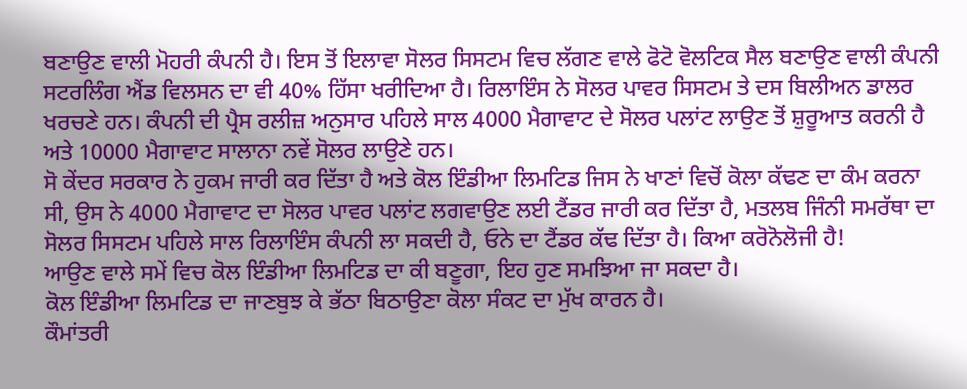ਬਣਾਉਣ ਵਾਲੀ ਮੋਹਰੀ ਕੰਪਨੀ ਹੈ। ਇਸ ਤੋਂ ਇਲਾਵਾ ਸੋਲਰ ਸਿਸਟਮ ਵਿਚ ਲੱਗਣ ਵਾਲੇ ਫੋਟੋ ਵੋਲਟਿਕ ਸੈਲ ਬਣਾਉਣ ਵਾਲੀ ਕੰਪਨੀ ਸਟਰਲਿੰਗ ਐਂਡ ਵਿਲਸਨ ਦਾ ਵੀ 40% ਹਿੱਸਾ ਖਰੀਦਿਆ ਹੈ। ਰਿਲਾਇੰਸ ਨੇ ਸੋਲਰ ਪਾਵਰ ਸਿਸਟਮ ਤੇ ਦਸ ਬਿਲੀਅਨ ਡਾਲਰ ਖਰਚਣੇ ਹਨ। ਕੰਪਨੀ ਦੀ ਪ੍ਰੈਸ ਰਲੀਜ਼ ਅਨੁਸਾਰ ਪਹਿਲੇ ਸਾਲ 4000 ਮੈਗਾਵਾਟ ਦੇ ਸੋਲਰ ਪਲਾਂਟ ਲਾਉਣ ਤੋਂ ਸ਼ੁਰੂਆਤ ਕਰਨੀ ਹੈ ਅਤੇ 10000 ਮੈਗਾਵਾਟ ਸਾਲਾਨਾ ਨਵੇਂ ਸੋਲਰ ਲਾਉਣੇ ਹਨ।
ਸੋ ਕੇਂਦਰ ਸਰਕਾਰ ਨੇ ਹੁਕਮ ਜਾਰੀ ਕਰ ਦਿੱਤਾ ਹੈ ਅਤੇ ਕੋਲ ਇੰਡੀਆ ਲਿਮਟਿਡ ਜਿਸ ਨੇ ਖਾਣਾਂ ਵਿਚੋਂ ਕੋਲਾ ਕੱਢਣ ਦਾ ਕੰਮ ਕਰਨਾ ਸੀ, ਉਸ ਨੇ 4000 ਮੈਗਾਵਾਟ ਦਾ ਸੋਲਰ ਪਾਵਰ ਪਲਾਂਟ ਲਗਵਾਉਣ ਲਈ ਟੈਂਡਰ ਜਾਰੀ ਕਰ ਦਿੱਤਾ ਹੈ, ਮਤਲਬ ਜਿੰਨੀ ਸਮਰੱਥਾ ਦਾ ਸੋਲਰ ਸਿਸਟਮ ਪਹਿਲੇ ਸਾਲ ਰਿਲਾਇੰਸ ਕੰਪਨੀ ਲਾ ਸਕਦੀ ਹੈ, ਓਨੇ ਦਾ ਟੈਂਡਰ ਕੱਢ ਦਿੱਤਾ ਹੈ। ਕਿਆ ਕਰੋਨੋਲੋਜੀ ਹੈ!
ਆਉਣ ਵਾਲੇ ਸਮੇਂ ਵਿਚ ਕੋਲ ਇੰਡੀਆ ਲਿਮਟਿਡ ਦਾ ਕੀ ਬਣੂਗਾ, ਇਹ ਹੁਣ ਸਮਝਿਆ ਜਾ ਸਕਦਾ ਹੈ।
ਕੋਲ ਇੰਡੀਆ ਲਿਮਟਿਡ ਦਾ ਜਾਣਬੁਝ ਕੇ ਭੱਠਾ ਬਿਠਾਉਣਾ ਕੋਲਾ ਸੰਕਟ ਦਾ ਮੁੱਖ ਕਾਰਨ ਹੈ।
ਕੌਮਾਂਤਰੀ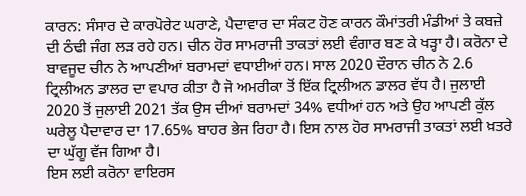ਕਾਰਨ: ਸੰਸਾਰ ਦੇ ਕਾਰਪੋਰੇਟ ਘਰਾਣੇ, ਪੈਦਾਵਾਰ ਦਾ ਸੰਕਟ ਹੋਣ ਕਾਰਨ ਕੌਮਾਂਤਰੀ ਮੰਡੀਆਂ ਤੇ ਕਬਜ਼ੇ ਦੀ ਠੰਢੀ ਜੰਗ ਲੜ ਰਹੇ ਹਨ। ਚੀਨ ਹੋਰ ਸਾਮਰਾਜੀ ਤਾਕਤਾਂ ਲਈ ਵੰਗਾਰ ਬਣ ਕੇ ਖੜ੍ਹਾ ਹੈ। ਕਰੋਨਾ ਦੇ ਬਾਵਜੂਦ ਚੀਨ ਨੇ ਆਪਣੀਆਂ ਬਰਾਮਦਾਂ ਵਧਾਈਆਂ ਹਨ। ਸਾਲ 2020 ਦੌਰਾਨ ਚੀਨ ਨੇ 2.6 ਟ੍ਰਿਲੀਅਨ ਡਾਲਰ ਦਾ ਵਪਾਰ ਕੀਤਾ ਹੈ ਜੋ ਅਮਰੀਕਾ ਤੋਂ ਇੱਕ ਟ੍ਰਿਲੀਅਨ ਡਾਲਰ ਵੱਧ ਹੈ। ਜੁਲਾਈ 2020 ਤੋਂ ਜੁਲਾਈ 2021 ਤੱਕ ਉਸ ਦੀਆਂ ਬਰਾਮਦਾਂ 34% ਵਧੀਆਂ ਹਨ ਅਤੇ ਉਹ ਆਪਣੀ ਕੁੱਲ ਘਰੇਲੂ ਪੈਦਾਵਾਰ ਦਾ 17.65% ਬਾਹਰ ਭੇਜ ਰਿਹਾ ਹੈ। ਇਸ ਨਾਲ ਹੋਰ ਸਾਮਰਾਜੀ ਤਾਕਤਾਂ ਲਈ ਖ਼ਤਰੇ ਦਾ ਘੁੱਗੂ ਵੱਜ ਗਿਆ ਹੈ।
ਇਸ ਲਈ ਕਰੋਨਾ ਵਾਇਰਸ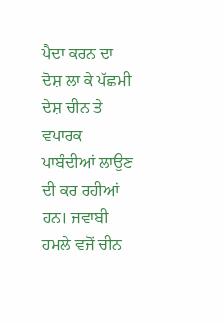ਪੈਦਾ ਕਰਨ ਦਾ ਦੋਸ਼ ਲਾ ਕੇ ਪੱਛਮੀ ਦੇਸ਼ ਚੀਨ ਤੇ ਵਪਾਰਕ ਪਾਬੰਦੀਆਂ ਲਾਉਣ ਦੀ ਕਰ ਰਹੀਆਂ ਹਨ। ਜਵਾਬੀ ਹਮਲੇ ਵਜੋਂ ਚੀਨ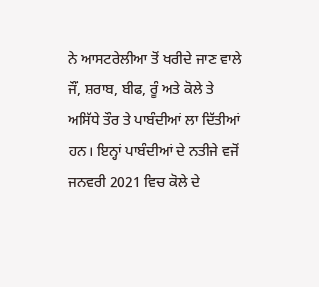ਨੇ ਆਸਟਰੇਲੀਆ ਤੋਂ ਖਰੀਦੇ ਜਾਣ ਵਾਲੇ ਜੌਂ, ਸ਼ਰਾਬ, ਬੀਫ, ਰੂੰ ਅਤੇ ਕੋਲੇ ਤੇ ਅਸਿੱਧੇ ਤੌਰ ਤੇ ਪਾਬੰਦੀਆਂ ਲਾ ਦਿੱਤੀਆਂ ਹਨ। ਇਨ੍ਹਾਂ ਪਾਬੰਦੀਆਂ ਦੇ ਨਤੀਜੇ ਵਜੋਂ ਜਨਵਰੀ 2021 ਵਿਚ ਕੋਲੇ ਦੇ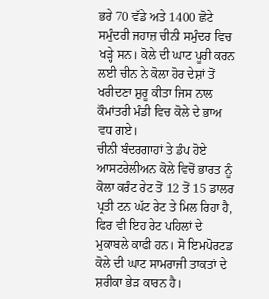ਭਰੇ 70 ਵੱਡੇ ਅਤੇ 1400 ਛੋਟੇ ਸਮੁੰਦਰੀ ਜਹਾਜ਼ ਚੀਨੀ ਸਮੁੰਦਰ ਵਿਚ ਖੜ੍ਹੇ ਸਨ। ਕੋਲੇ ਦੀ ਘਾਟ ਪੂਰੀ ਕਰਨ ਲਈ ਚੀਨ ਨੇ ਕੋਲਾ ਹੋਰ ਦੇਸ਼ਾਂ ਤੋਂ ਖਰੀਦਣਾ ਸ਼ੁਰੂ ਕੀਤਾ ਜਿਸ ਨਾਲ ਕੌਮਾਂਤਰੀ ਮੰਡੀ ਵਿਚ ਕੋਲੇ ਦੇ ਭਾਅ ਵਧ ਗਏ।
ਚੀਨੀ ਬੰਦਰਗਾਹਾਂ ਤੇ ਡੰਪ ਹੋਏ ਆਸਟਰੇਲੀਅਨ ਕੋਲੇ ਵਿਚੋਂ ਭਾਰਤ ਨੂੰ ਕੋਲਾ ਕਰੰਟ ਰੇਟ ਤੋਂ 12 ਤੋਂ 15 ਡਾਲਰ ਪ੍ਰਤੀ ਟਨ ਘੱਟ ਰੇਟ ਤੇ ਮਿਲ ਰਿਹਾ ਹੈ, ਫਿਰ ਵੀ ਇਹ ਰੇਟ ਪਹਿਲਾਂ ਦੇ ਮੁਕਾਬਲੇ ਕਾਫੀ ਹਨ। ਸੋ ਇਮਪੋਰਟਡ ਕੋਲੇ ਦੀ ਘਾਟ ਸਾਮਰਾਜੀ ਤਾਕਤਾਂ ਦੇ ਸ਼ਰੀਕਾ ਭੇੜ ਕਾਰਨ ਹੈ।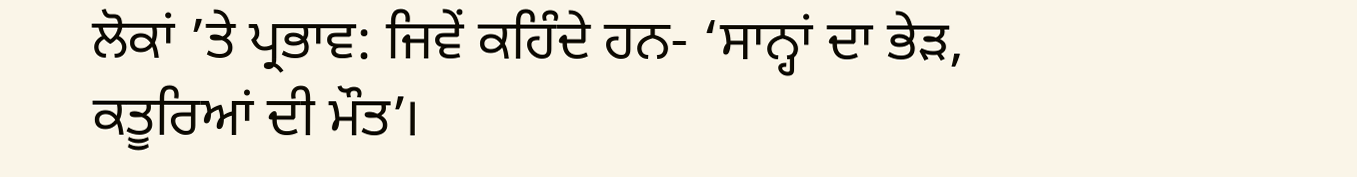ਲੋਕਾਂ ’ਤੇ ਪ੍ਰਭਾਵ: ਜਿਵੇਂ ਕਹਿੰਦੇ ਹਨ- ‘ਸਾਨ੍ਹਾਂ ਦਾ ਭੇੜ, ਕਤੂਰਿਆਂ ਦੀ ਮੌਤ’।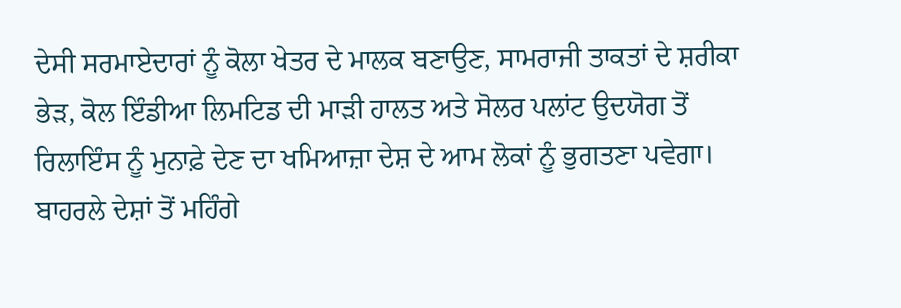ਦੇਸੀ ਸਰਮਾਏਦਾਰਾਂ ਨੂੰ ਕੋਲਾ ਖੇਤਰ ਦੇ ਮਾਲਕ ਬਣਾਉਣ, ਸਾਮਰਾਜੀ ਤਾਕਤਾਂ ਦੇ ਸ਼ਰੀਕਾ ਭੇੜ, ਕੋਲ ਇੰਡੀਆ ਲਿਮਟਿਡ ਦੀ ਮਾੜੀ ਹਾਲਤ ਅਤੇ ਸੋਲਰ ਪਲਾਂਟ ਉਦਯੋਗ ਤੋਂ ਰਿਲਾਇੰਸ ਨੂੰ ਮੁਨਾਫ਼ੇ ਦੇਣ ਦਾ ਖਮਿਆਜ਼ਾ ਦੇਸ਼ ਦੇ ਆਮ ਲੋਕਾਂ ਨੂੰ ਭੁਗਤਣਾ ਪਵੇਗਾ। ਬਾਹਰਲੇ ਦੇਸ਼ਾਂ ਤੋਂ ਮਹਿੰਗੇ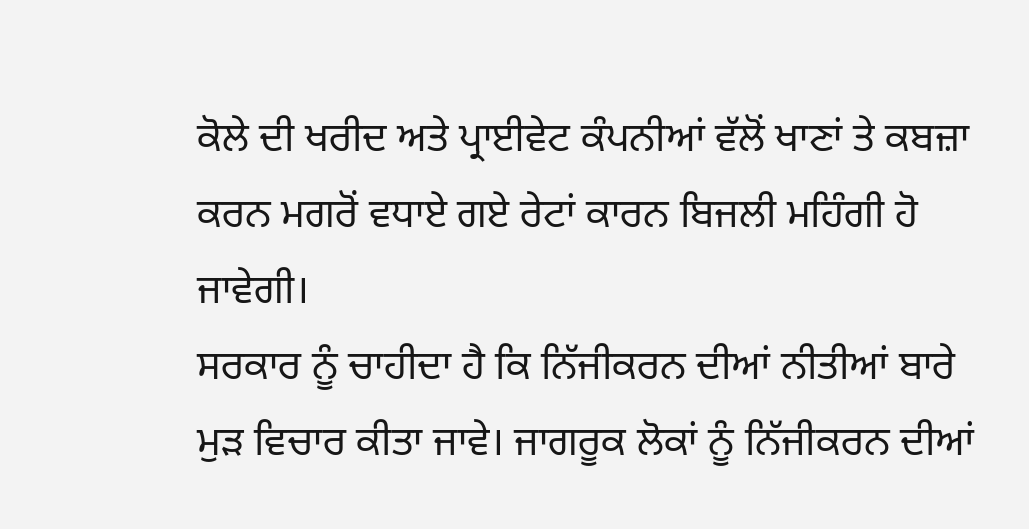ਕੋਲੇ ਦੀ ਖਰੀਦ ਅਤੇ ਪ੍ਰਾਈਵੇਟ ਕੰਪਨੀਆਂ ਵੱਲੋਂ ਖਾਣਾਂ ਤੇ ਕਬਜ਼ਾ ਕਰਨ ਮਗਰੋਂ ਵਧਾਏ ਗਏ ਰੇਟਾਂ ਕਾਰਨ ਬਿਜਲੀ ਮਹਿੰਗੀ ਹੋ ਜਾਵੇਗੀ।
ਸਰਕਾਰ ਨੂੰ ਚਾਹੀਦਾ ਹੈ ਕਿ ਨਿੱਜੀਕਰਨ ਦੀਆਂ ਨੀਤੀਆਂ ਬਾਰੇ ਮੁੜ ਵਿਚਾਰ ਕੀਤਾ ਜਾਵੇ। ਜਾਗਰੂਕ ਲੋਕਾਂ ਨੂੰ ਨਿੱਜੀਕਰਨ ਦੀਆਂ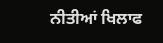ਨੀਤੀਆਂ ਖਿਲਾਫ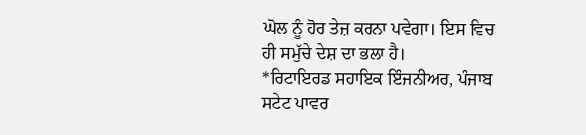ਘੋਲ ਨੂੰ ਹੋਰ ਤੇਜ਼ ਕਰਨਾ ਪਵੇਗਾ। ਇਸ ਵਿਚ ਹੀ ਸਮੁੱਚੇ ਦੇਸ਼ ਦਾ ਭਲਾ ਹੈ।
*ਰਿਟਾਇਰਡ ਸਹਾਇਕ ਇੰਜਨੀਅਰ, ਪੰਜਾਬ ਸਟੇਟ ਪਾਵਰ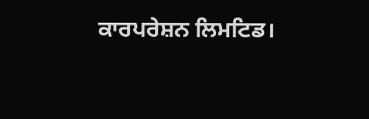ਕਾਰਪਰੇਸ਼ਨ ਲਿਮਟਿਡ।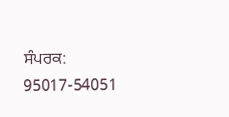ਸੰਪਰਕ: 95017-54051